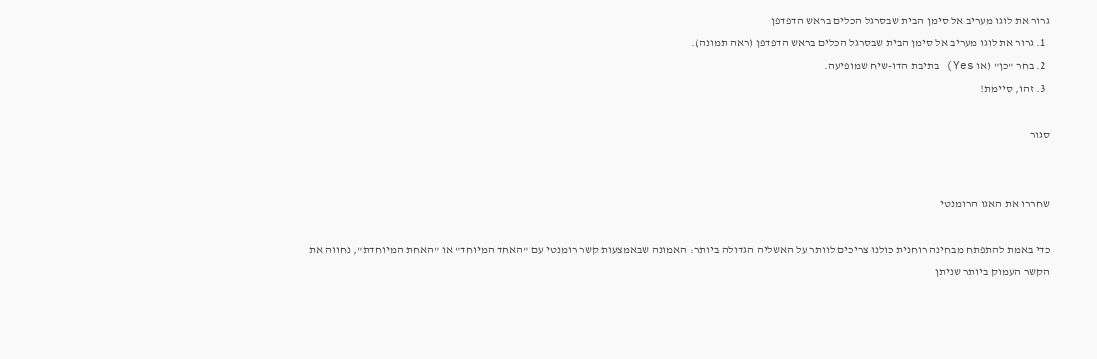גרור את לוגו מעריב אל סימן הבית שבסרגל הכלים בראש הדפדפן
  1. גרור את לוגו מעריב אל סימן הבית שבסרגל הכלים בראש הדפדפן (ראה תמונה).
  2. בחר "כן" (או Yes) בתיבת הדו-שיח שמופיעה.
  3. זהו, סיימת!

סגור


שחררו את האגו הרומנטי

כדי באמת להתפתח מבחינה רוחנית כולנו צריכים לוותר על האשליה הגדולה ביותר: האמונה שבאמצעות קשר רומנטי עם "האחד המיוחד" או "האחת המיוחדת", נחווה את הקשר העמוק ביותר שניתן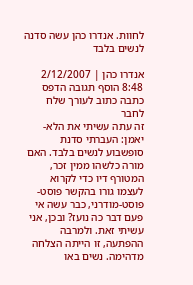לחוות. אנדרו כהן עשה סדנה לנשים בלבד

אנדרו כהן | 2/12/2007 8:48 הוסף תגובה הדפס כתבה כתוב לעורך שלח לחבר
זה עתה עשיתי את הלא-יאמן: העברתי סדנת סופשבוע לנשים בלבד. האם מורה כלשהו ממין זכר, המטורף דיו כדי לקרוא לעצמו גורו בהקשר פוסט-פוסט-מודרני, כבר עשה אי פעם דבר כה נועז? ובכן, אני עשיתי זאת. ולמרבה ההפתעה, זו הייתה הצלחה מדהימה. נשים באו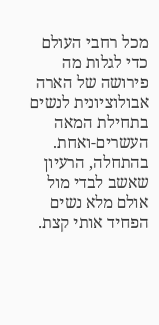מכל רחבי העולם כדי לגלות מה פירושה של הארה אבולוציונית לנשים בתחילת המאה העשרים-ואחת. בהתחלה, הרעיון שאשב לבדי מול אולם מלא נשים הפחיד אותי קצת.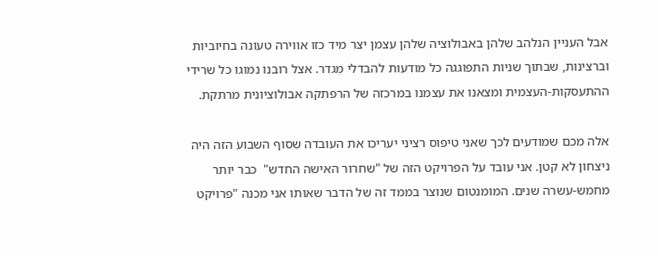אבל העניין הנלהב שלהן באבולוציה שלהן עצמן יצר מיד כזו אווירה טעונה בחיוביות וברצינות, שבתוך שניות התפוגגה כל מודעות להבדלי מִגדר. אצל רובנו נמוגו כל שרידי ההתעסקות-העצמית ומצאנו את עצמנו במרכזה של הרפתקה אבולוציונית מרתקת.

אלה מכם שמודעים לכך שאני טיפוס רציני יעריכו את העובדה שסוף השבוע הזה היה ניצחון לא קטן. אני עובד על הפרויקט הזה של "שחרור האישה החדש"  כבר יותר מחמש-עשרה שנים. המומנטום שנוצר בממד זה של הדבר שאותו אני מכנה "פרויקט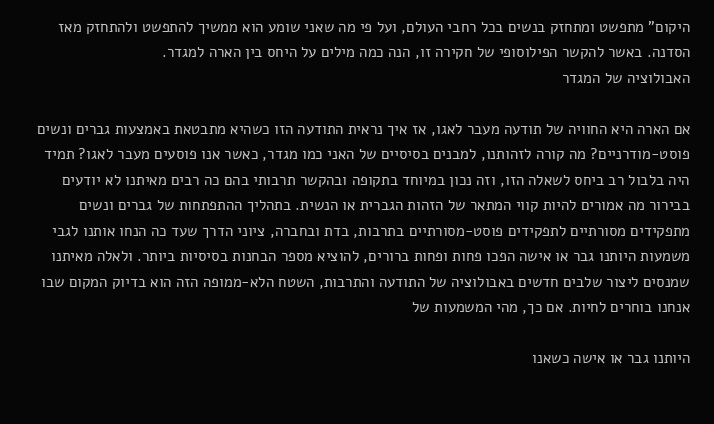היקום" מתפשט ומתחזק בנשים בכל רחבי העולם, ועל פי מה שאני שומע הוא ממשיך להתפשט ולהתחזק מאז הסדנה. באשר להקשר הפילוסופי של חקירה זו, הנה כמה מילים על היחס בין הארה למגדר.
האבולוציה של המגדר

אם הארה היא החוויה של תודעה מעבר לאגו, אז איך נראית התודעה הזו כשהיא מתבטאת באמצעות גברים ונשים פוסט-מודרניים? מה קורה לזהותנו, למבנים בסיסיים של האני כמו מגדר, כאשר אנו פוסעים מעבר לאגו? תמיד היה בלבול רב ביחס לשאלה הזו, וזה נכון במיוחד בתקופה ובהקשר תרבותי בהם כה רבים מאיתנו לא יודעים בבירור מה אמורים להיות קווי המתאר של הזהות הגברית או הנשית. בתהליך ההתפתחות של גברים ונשים מתפקידים מסורתיים לתפקידים פוסט-מסורתיים בתרבות, בדת ובחברה, ציוני הדרך שעד כה הנחו אותנו לגבי משמעות היותנו גבר או אישה הפכו פחות ופחות ברורים, להוציא מספר הבחנות בסיסיות ביותר. ולאלה מאיתנו שמנסים ליצור שלבים חדשים באבולוציה של התודעה והתרבות, השטח הלא-ממופה הזה הוא בדיוק המקום שבו אנחנו בוחרים לחיות. אם כך, מהי המשמעות של

היותנו גבר או אישה כשאנו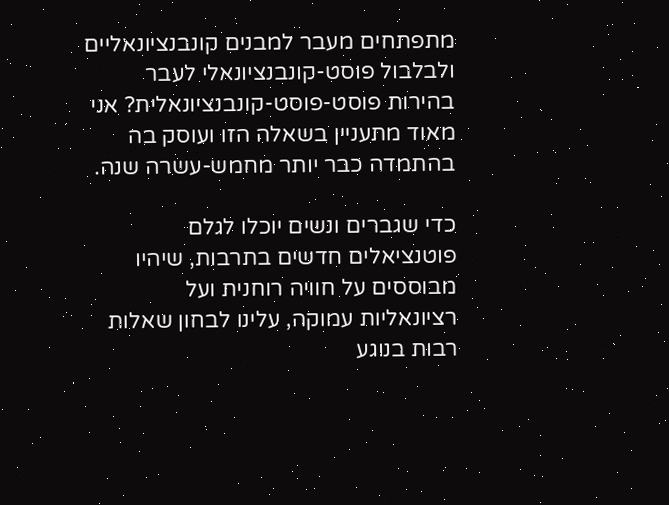מתפתחים מעבר למבנים קונבנציונאליים ולבלבול פוסט-קונבנציונאלי לעבר בהירות פוסט-פוסט-קונבנציונאלית? אני מאוד מתעניין בשאלה הזו ועוסק בה בהתמדה כבר יותר מחמש-עשרה שנה.

כדי שגברים ונשים יוכלו לגלם פוטנציאלים חדשים בתרבות, שיהיו מבוססים על חוויה רוחנית ועל רציונאליות עמוקה, עלינו לבחון שאלות רבות בנוגע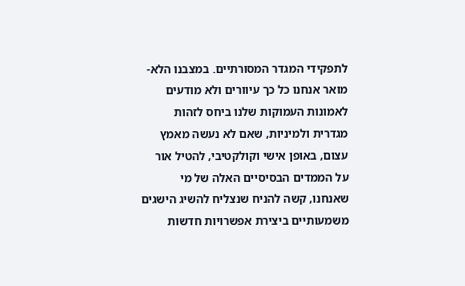לתפקידי המגדר המסורתיים. במצבנו הלא-מואר אנחנו כל כך עיוורים ולא מודעים לאמונות העמוקות שלנו ביחס לזהות מגדרית ולמיניות, שאם לא נעשה מאמץ עצום, באופן אישי וקולקטיבי, להטיל אור על הממדים הבסיסיים האלה של מי שאנחנו, קשה להניח שנצליח להשיג הישגים משמעותיים ביצירת אפשרויות חדשות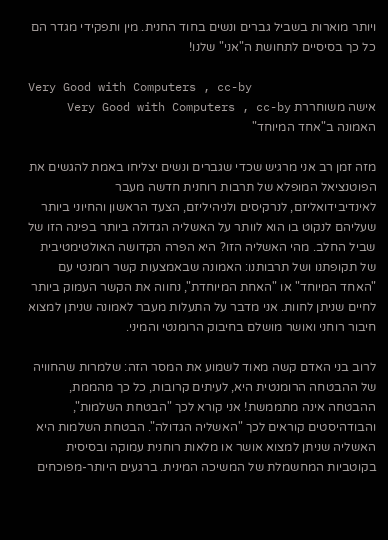ויותר מוארות בשביל גברים ונשים בחוד החנית. מין ותפקידי מגדר הם כל כך בסיסיים לתחושת ה"אני" שלנו!

Very Good with Computers , cc-by
אישה משוחררת Very Good with Computers , cc-by
האמונה ב"אחד המיוחד"

מזה זמן רב אני מרגיש שכדי שגברים ונשים יצליחו באמת להגשים את הפוטנציאל המופלא של תרבות רוחנית חדשה מעבר לאינדיבידואליזם, לנרקיסים ולניהיליזם, הצעד הראשון והחיוני ביותר שעליהם לנקוט בו הוא לוותר על האשליה הגדולה ביותר בפינה הזו של שביל החלב. מהי האשליה הזו? היא הפרה הקדושה האולטימטיבית של תקופתנו ושל תרבותנו: האמונה שבאמצעות קשר רומנטי עם "האחד המיוחד" או "האחת המיוחדת", נחווה את הקשר העמוק ביותר לחיים שניתן לחוות. אני מדבר על התעלות מעבר לאמונה שניתן למצוא חיבור רוחני ואושר מושלם בחיבוק הרומנטי והמיני.

לרוב בני האדם קשה מאוד לשמוע את המסר הזה: שלמרות שהחוויה של ההבטחה הרומנטית היא, לעיתים קרובות, כל כך מהממת, ההבטחה אינה מתממשת! אני קורא לכך "הבטחת השלמות", והבודהיסטים קוראים לכך "האשליה הגדולה". הבטחת השלמות היא האשליה שניתן למצוא אושר או מלאות רוחנית עמוקה ובסיסית בקוטביות המחשמלת של המשיכה המינית. ברגעים היותר-מפוכחים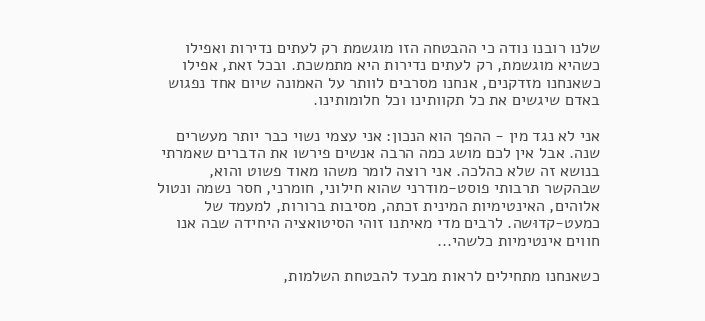שלנו רובנו נודה כי ההבטחה הזו מוגשמת רק לעתים נדירות ואפילו כשהיא מוגשמת, רק לעתים נדירות היא מתמשכת. ובכל זאת, אפילו כשאנחנו מזדקנים, אנחנו מסרבים לוותר על האמונה שיום אחד נפגוש באדם שיגשים את כל תקוותינו וכל חלומותינו.

אני לא נגד מין - ההפך הוא הנכון: אני עצמי נשוי כבר יותר מעשרים שנה. אבל אין לכם מושג כמה הרבה אנשים פירשו את הדברים שאמרתי בנושא זה שלא כהלכה. אני רוצה לומר משהו מאוד פשוט והוא, שבהקשר תרבותי פוסט-מודרני שהוא חילוני, חומרני, חסר נשמה ונטול אלוהים, האינטימיות המינית זכתה, מסיבות ברורות, למעמד של כמעט-קדוּשה. לרבים מדי מאיתנו זוהי הסיטואציה היחידה שבה אנו חווים אינטימיות כלשהי...

כשאנחנו מתחילים לראות מבעד להבטחת השלמות,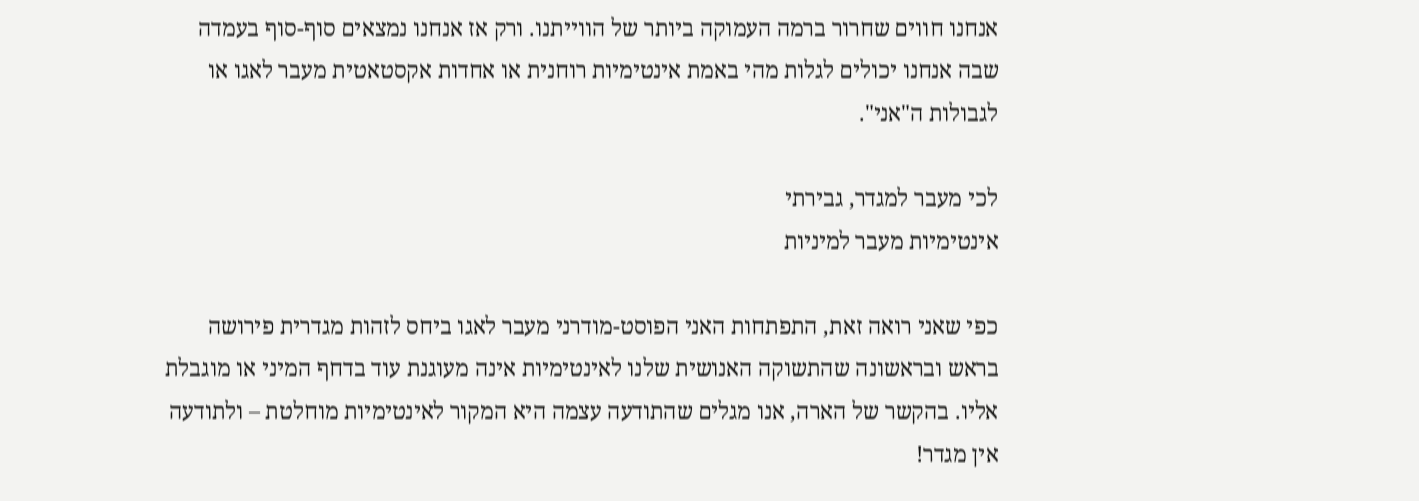אנחנו חווים שחרור ברמה העמוקה ביותר של הווייתנו. ורק אז אנחנו נמצאים סוף-סוף בעמדה שבה אנחנו יכולים לגלות מהי באמת אינטימיות רוחנית או אחדות אקסטאטית מעבר לאגו או לגבולות ה"אני".

לכי מעבר למגדר, גבירתי
אינטימיות מעבר למיניות

כפי שאני רואה זאת, התפתחות האני הפוסט-מודרני מעבר לאגו ביחס לזהות מגדרית פירושה בראש ובראשונה שהתשוקה האנושית שלנו לאינטימיות אינה מעוגנת עוד בדחף המיני או מוגבלת אליו. בהקשר של הארה, אנו מגלים שהתודעה עצמה היא המקור לאינטימיות מוחלטת – ולתודעה אין מגדר!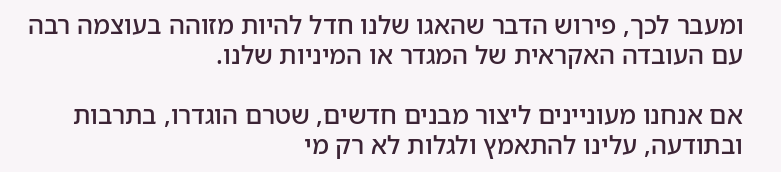ומעבר לכך, פירוש הדבר שהאגו שלנו חדל להיות מזוהה בעוצמה רבה עם העובדה האקראית של המגדר או המיניות שלנו.

אם אנחנו מעוניינים ליצור מבנים חדשים, שטרם הוגדרו, בתרבות ובתודעה, עלינו להתאמץ ולגלות לא רק מי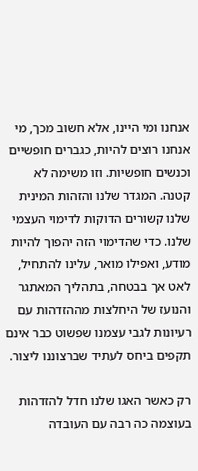אנחנו ומי היינו, אלא חשוב מכך, מי אנחנו רוצים להיות, כגברים חופשיים וכנשים חופשיות. וזו משימה לא קטנה. המגדר שלנו והזהות המינית שלנו קשורים הדוקות לדימוי העצמי שלנו. כדי שהדימוי הזה יהפוך להיות מודע, ואפילו מואר, עלינו להתחיל, לאט אך בבטחה, בתהליך המאתגר והנועז של היחלצות מההזדהות עם רעיונות לגבי עצמנו שפשוט כבר אינם תקפים ביחס לעתיד שברצוננו ליצור.

רק כאשר האגו שלנו חדל להזדהות בעוצמה כה רבה עם העובדה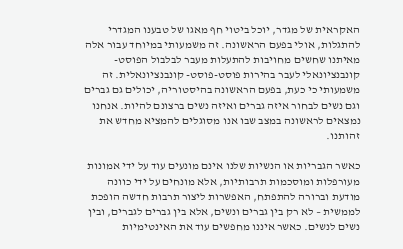האקראית של מגדר, יוכל ביטוי חף מאגו של טבענו המגדרי להתגלות, אולי בפעם הראשונה. זה משמעותי במיוחד עבור אלה מאיתנו שחשים מחויבות להתעלות מעבר לבלבול הפוסט-קונבנציונאלי לעבר בהירות פוסט-פוסט- קונבנציונאלית. זה משמעותי כי כעת, בפעם הראשונה בהיסטוריה, יכולים גם גברים וגם נשים לבחור איזה גברים ואיזה נשים ברצונם להיות. אנחנו נמצאים לראשונה במצב שבו אנו מסוגלים להמציא מחדש את זהותנו.

כאשר הגבריות או הנשיות שלנו אינם מונעים עוד על ידי אמונות מעורפלות ומוסכמות תרבותיות, אלא מונחים על ידי כוונה מודעת וברורה להתפתח, האפשרות ליצור תרבות חדשה הופכת לממשית – לא רק בין גברים ונשים, אלא בין גברים לגברים, ובין נשים לנשים. כאשר איננו מחפשים עוד את האינטימיות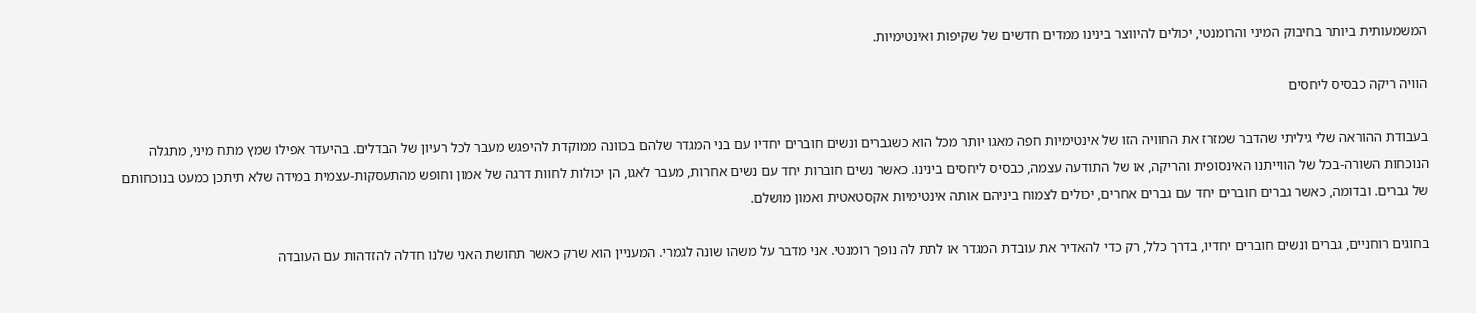המשמעותית ביותר בחיבוק המיני והרומנטי, יכולים להיווצר בינינו ממדים חדשים של שקיפות ואינטימיות.

הוויה ריקה כבסיס ליחסים

בעבודת ההוראה שלי גיליתי שהדבר שמזרז את החוויה הזו של אינטימיות חפה מאגו יותר מכל הוא כשגברים ונשים חוברים יחדיו עם בני המגדר שלהם בכוונה ממוקדת להיפגש מעבר לכל רעיון של הבדלים. בהיעדר אפילו שמץ מתח מיני, מתגלה הנוכחות השורה-בכל של הווייתנו האינסופית והריקה, או של התודעה עצמה, כבסיס ליחסים בינינו. כאשר נשים חוברות יחד עם נשים אחרות, מעבר לאגו, הן יכולות לחוות דרגה של אמון וחופש מהתעסקות-עצמית במידה שלא תיתכן כמעט בנוכחותם של גברים. ובדומה, כאשר גברים חוברים יחד עם גברים אחרים, יכולים לצמוח ביניהם אותה אינטימיות אקסטאטית ואמון מושלם.

בחוגים רוחניים, גברים ונשים חוברים יחדיו, בדרך כלל, רק כדי להאדיר את עובדת המגדר או לתת לה נופך רומנטי. אני מדבר על משהו שונה לגמרי. המעניין הוא שרק כאשר תחושת האני שלנו חדלה להזדהות עם העובדה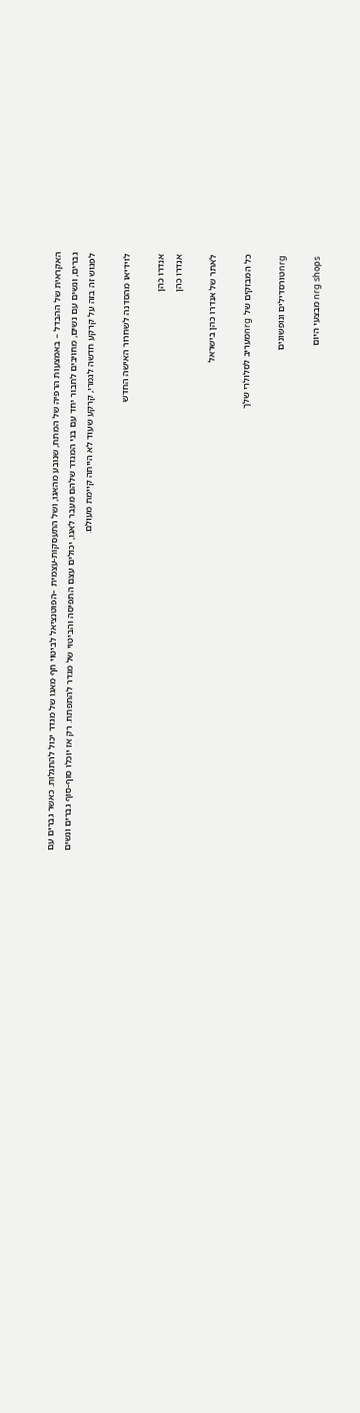האקראית של ההבדל – באמצעות הרפיה של המתח, שנובע מהאגו, ושל התעסקות-עצמית –הפוטנציאל לביטוי חף מאגו של מגדר יכול להתגלות. כאשר גברים עם גברים, ונשים עם נשים, מחויבים לחבור יחד עם בני המגדר שלהם מעבר לאגו, יכולים עצם התפיסה והביטוי של מגדר להתפתח. רק אז יוכלו סוף-סוף גברים ונשים לפגוש זה בזה על קרקע חדשה לגמרי, קרקע שעוד לא הייתה קיימת מעולם.

לוידיאו מהסדנה לשחרור האישה החדש

אנדרו כהן
אנדרו כהן

לאתר של אנדרו כהן בישראל

כל המבזקים של nrgמעריב לסלולרי שלך

nrgטורסדילים ונופשונים

nrg shops מבצעי היום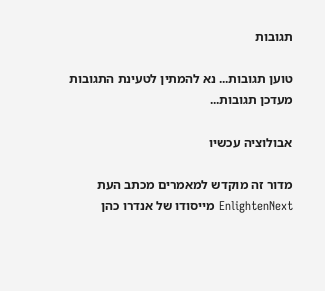תגובות

טוען תגובות... נא להמתין לטעינת התגובות
מעדכן תגובות...

אבולוציה עכשיו

מדור זה מוקדש למאמרים מכתב העת EnlightenNext מייסודו של אנדרו כהן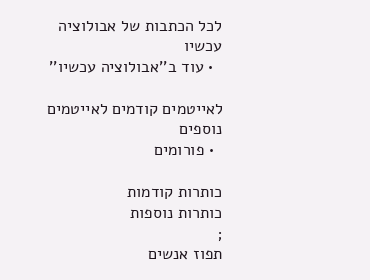לכל הכתבות של אבולוציה עכשיו
  • עוד ב''אבולוציה עכשיו''

לאייטמים קודמים לאייטמים נוספים
  • פורומים

כותרות קודמות
כותרות נוספות
;
תפוז אנשים